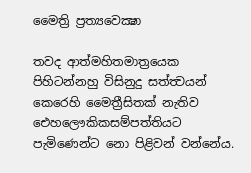මෛත්‍රි ප්‍රත්‍යවෙක්‍ෂා

තවද ආත්මහිතමාත්‍රයෙක පිහිටන්නහු විසිනුදු සත්ත්‍වයන් කෙරෙහි මෛත්‍රීසිතක් නැතිව ඓහලෞකිකසම්පත්තියට පැමිණෙන්ට නො පිළිවන් වන්නේය.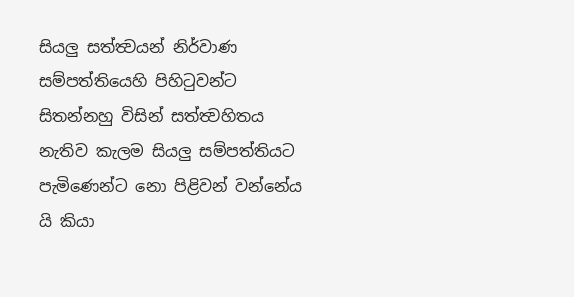සියලු සත්ත්‍වයන් නිර්වාණ සම්පත්තියෙහි පිහිටුවන්ට සිතන්නහු විසින් සත්ත්‍වහිතය නැතිව කැලම සියලු සම්පත්තියට පැමිණෙන්ට නො පිළිවන් වන්නේය යි කියා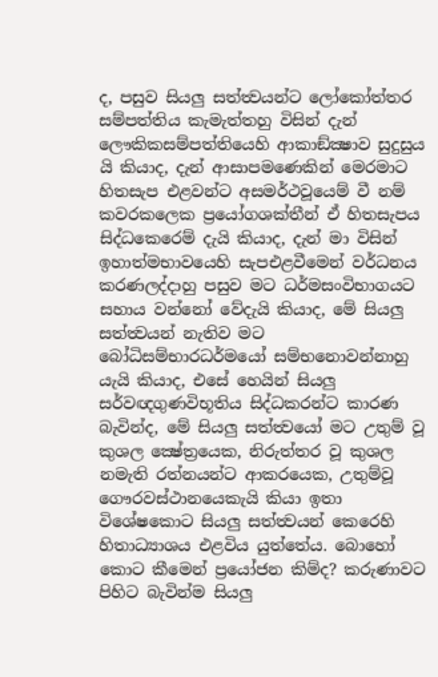ද, පසුව සියලු සත්ත්‍වයන්ට ලෝකෝත්තර සම්පත්තිය කැමැත්තහු විසින් දැන් ලෞකිකසම්පත්තියෙහි ආකාඞ්ක්‍ෂාව සුදුසුය යි කියාද, දැන් ආසාපමණෙකින් මෙරමාට හිතසැප එළවන්ට අසමර්ථවූයෙම් වී නම් කවරකලෙක ප්‍රයෝගශක්තීන් ඒ හිතසැපය සිද්ධකෙරෙම් දැයි කියාද, දැන් මා විසින් ඉහාත්මභාවයෙහි සැපඑළවීමෙන් වර්ධනය කරණලද්දාහු පසුව මට ධර්මසංවිභාගයට සහාය වන්නෝ වේදැයි කියාද, මේ සියලු සත්ත්‍වයන් නැතිව මට බෝධිසම්භාරධර්මයෝ සම්භනොවන්නාහු යැයි කියාද, එසේ හෙයින් සියලු සර්වඥගුණවිභූතිය සිද්ධකරන්ට කාරණ බැවින්ද, මේ සියලු සත්ත්‍වයෝ මට උතුම් වූ කුශල ක්‍ෂේත්‍රයෙක, නිරුත්තර වූ කුශල නමැති රත්නයන්ට ආකරයෙක, උතුම්වූ ගෞරවස්ථානයෙකැයි කියා ඉතා විශේෂකොට සියලු සත්ත්‍වයන් කෙරෙහි හිතාධ්‍යාශය එළවිය යුත්තේය. බොහෝ කොට කීමෙන් ප්‍රයෝජන කිම්ද? කරුණාවට පිහිට බැවින්ම සියලු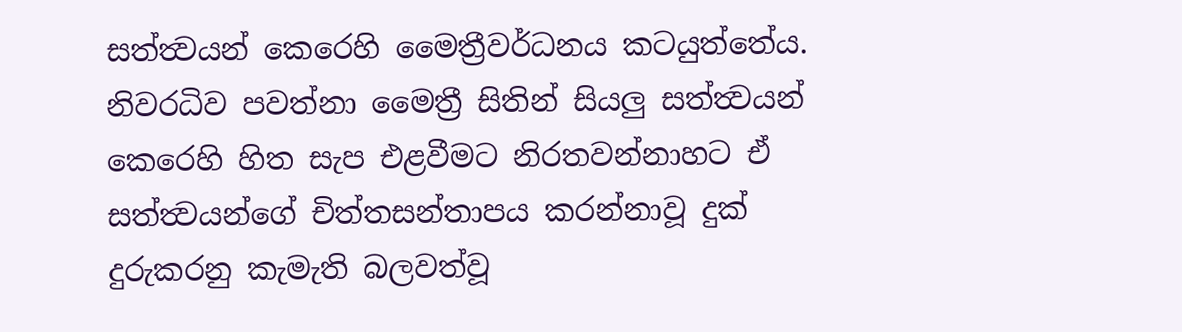සත්ත්‍වයන් කෙරෙහි මෛත්‍රීවර්ධනය කටයුත්තේය. නිවරධිව පවත්නා මෛත්‍රී සිතින් සියලු සත්ත්‍වයන් කෙරෙහි හිත සැප එළවීමට නිරතවන්නාහට ඒ සත්ත්‍වයන්ගේ චිත්තසන්තාපය කරන්නාවූ දුක් දුරුකරනු කැමැති බලවත්වූ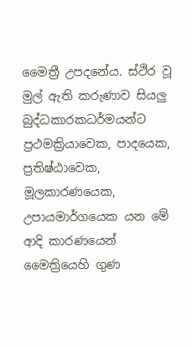මෛත්‍රී උපදනේය. ස්ථිර වූ මුල් ඇති කරුණාව සියලු බුද්ධකාරකධර්මයන්ට ප්‍රථමක්‍රියාවෙක, පාදයෙක, ප්‍රතිෂ්ඨාවෙක, මූලකාරණයෙක, උපායමාර්ගයෙක යන මේ ආදි කාරණයෙන් මෛත්‍රියෙහි ගුණ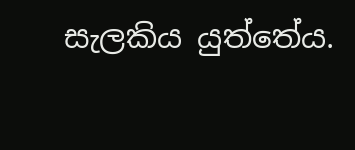සැලකිය යුත්තේය.